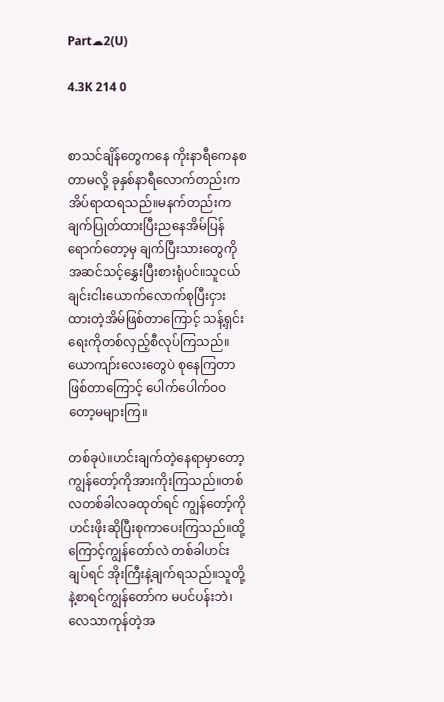Part☁2(U)

4.3K 214 0


စာသင်ချိန်တွေကနေ ကိုးနာရီကေနစတာမလို့ ခုနှစ်နာရီလောက်တည်းက အိပ်ရာထရသည်။မနက်တည်းကချက်ပြုတ်ထားပြီးညနေအိမ်ပြန်ရောက်တော့မှ ချက်ပြီးသားတွေကို အဆင်သင့်နွှေးပြီးစားရုံပင်။သူငယ်ချင်းငါးယောက်လောက်စုပြီးငှားထားတဲ့အိမ်ဖြစ်တာကြောင့် သန့်ရှင်းရေးကိုတစ်လှည့်စီလုပ်ကြသည်။ယောကျာ်းလေးတွေပဲ စုနေကြတာဖြစ်တာကြောင့် ပေါက်ပေါက်ဝဝတော့မများကြ။

တစ်ခုပဲ။ဟင်းချက်တဲ့နေရာမှာတော့ ကျွန်တော့်ကိုအားကိုးကြသည်။တစ်လတစ်ခါလခထုတ်ရင် ကျွန်တော့်ကိုဟင်းဖိုးဆိုပြီးစုကာပေးကြသည်။ထို့ကြောင့်ကျွန်တော်လဲ တစ်ခါဟင်းချပ်ရင် အိုးကြီးနဲ့ချက်ရသည်။သူတို့နဲ့စာရင်ကျွန်တော်က မပင်ပန်းဘဲ၊လေသာကုန်တဲ့အ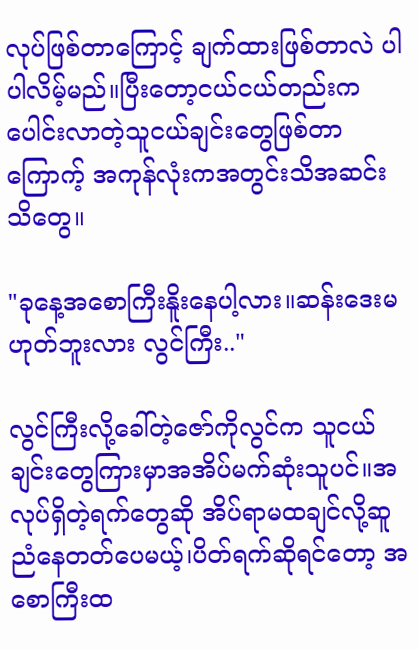လုပ်ဖြစ်တာကြောင့် ချက်ထားဖြစ်တာလဲ ပါပါလိမ့်မည်။ပြီးတော့ငယ်ငယ်တည်းကပေါင်းလာတဲ့သူငယ်ချင်းတွေဖြစ်တာကြောက့် အကုန်လုံးကအတွင်းသိအဆင်းသိတွေ။

"ခုနေ့အစောကြီးနိူးနေပါ့လား။ဆန်းဒေးမဟုတ်ဘူးလား လွင်ကြီး.."

လွင်ကြီးလို့ခေါ်တဲ့ဇော်ကိုလွင်က သူငယ်ချင်းတွေကြားမှာအအိပ်မက်ဆုံးသူပင်။အလုပ်ရှိတဲ့ရက်တွေဆို အိပ်ရာမထချင်လို့ဆူညံနေတတ်ပေမယ့်၊ပိတ်ရက်ဆိုရင်တော့ အစောကြီးထ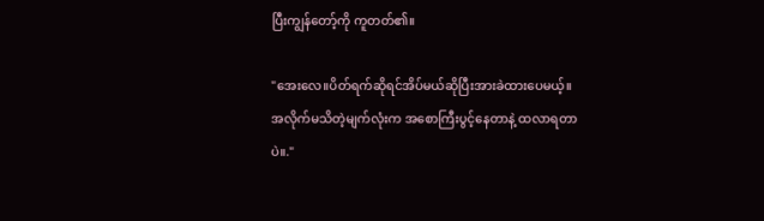ပြီးကျွန်တော့်ကို ကူတတ်၏။

"အေးလေ။ပိတ်ရက်ဆိုရင်အိပ်မယ်ဆိုပြီးအားခဲထားပေမယ့်။အလိုက်မသိတဲ့မျက်လုံးက အစောကြီးပွင့်နေတာနဲ့ ထလာရတာပဲ။."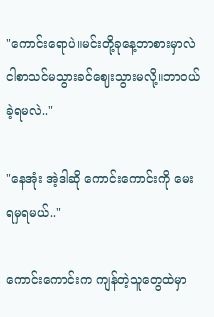"ကောင်းရောပဲ။မင်းတို့ခုနေ့ဘာစားမှာလဲ ငါစာသင်မသွားခင်ဈေးသွားမလို့။ဘာဝယ်ခဲ့ရမလဲ.."

"နေအုံး အဲ့ဒါဆို ကောင်းကောင်းကို မေးရမှရမယ်.."

ကောင်းကောင်းက ကျန်တဲ့သူတွေထဲမှာ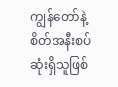ကျွန်တော်နဲ့စိတ်အနီးစပ်ဆုံးရှိသူဖြစ်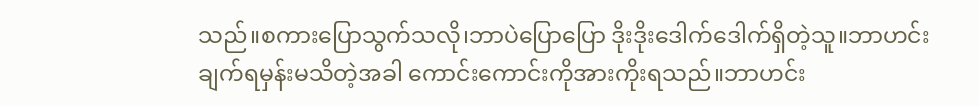သည်။စကားပြောသွက်သလို၊ဘာပဲပြောပြော ဒိုးဒိုးဒေါက်ဒေါက်ရှိတဲ့သူ။ဘာဟင်းချက်ရမှန်းမသိတဲ့အခါ ကောင်းကောင်းကိုအားကိုးရသည်။ဘာဟင်း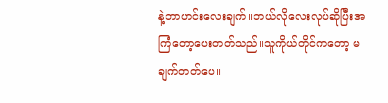နဲ့ဘာဟင်းလေးချက်။ဘယ်လိုလေးလုပ်ဆိုပြီးအကြံတော့ပေးတတ်သည်။သူကိုယ်တိုင်ကတော့ မချက်တတ်ပေ။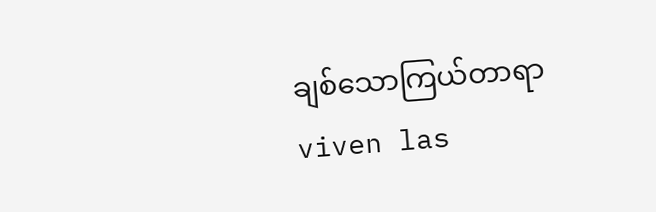ချစ်သောကြယ်တာရာ viven las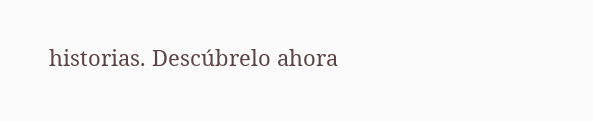historias. Descúbrelo ahora